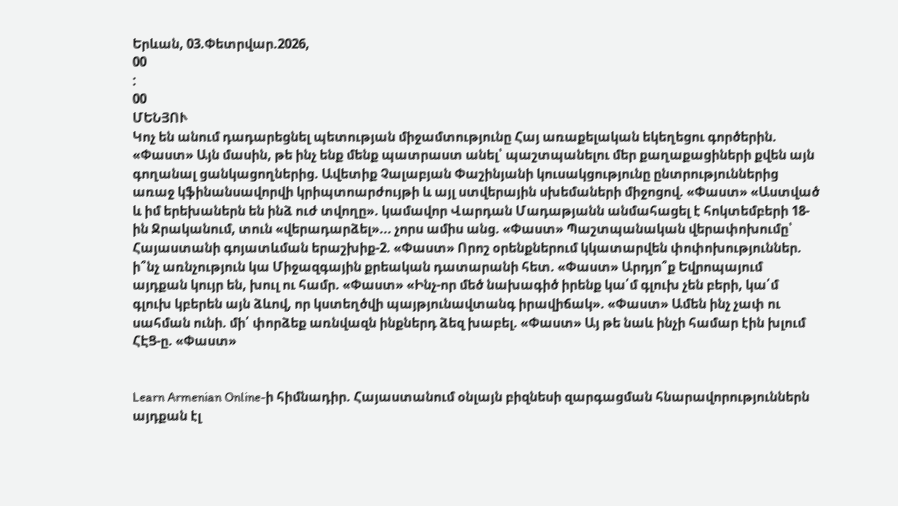Երևան, 03.Փետրվար.2026,
00
:
00
ՄԵՆՅՈՒ
Կոչ են անում դադարեցնել պետության միջամտությունը Հայ առաքելական եկեղեցու գործերին. «Փաստ» Այն մասին, թե ինչ ենք մենք պատրաստ անել՝ պաշտպանելու մեր քաղաքացիների քվեն այն գողանալ ցանկացողներից. Ավետիք Չալաբյան Փաշինյանի կուսակցությունը ընտրություններից առաջ կֆինանսավորվի կրիպտոարժույթի և այլ ստվերային սխեմաների միջոցով. «Փաստ» «Աստված և իմ երեխաներն են ինձ ուժ տվողը». կամավոր Վարդան Մադաթյանն անմահացել է հոկտեմբերի 18-ին Ջրականում, տուն «վերադարձել»... չորս ամիս անց. «Փաստ» Պաշտպանական վերափոխումը՝ Հայաստանի գոյատևման երաշխիք-2. «Փաստ» Որոշ օրենքներում կկատարվեն փոփոխություններ. ի՞նչ առնչություն կա Միջազգային քրեական դատարանի հետ. «Փաստ» Արդյո՞ք Եվրոպայում այդքան կույր են, խուլ ու համր. «Փաստ» «Ինչ-որ մեծ նախագիծ իրենք կա՛մ գլուխ չեն բերի, կա՛մ գլուխ կբերեն այն ձևով, որ կստեղծվի պայթյունավտանգ իրավիճակ». «Փաստ» Ամեն ինչ չափ ու սահման ունի. մի՛ փորձեք առնվազն ինքներդ ձեզ խաբել. «Փաստ» Այ թե նաև ինչի համար էին խլում ՀԷՑ-ը. «Փաստ»


Learn Armenian Online-ի հիմնադիր. Հայաստանում օնլայն բիզնեսի զարգացման հնարավորություններն այդքան էլ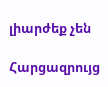լիարժեք չեն

Հարցազրույց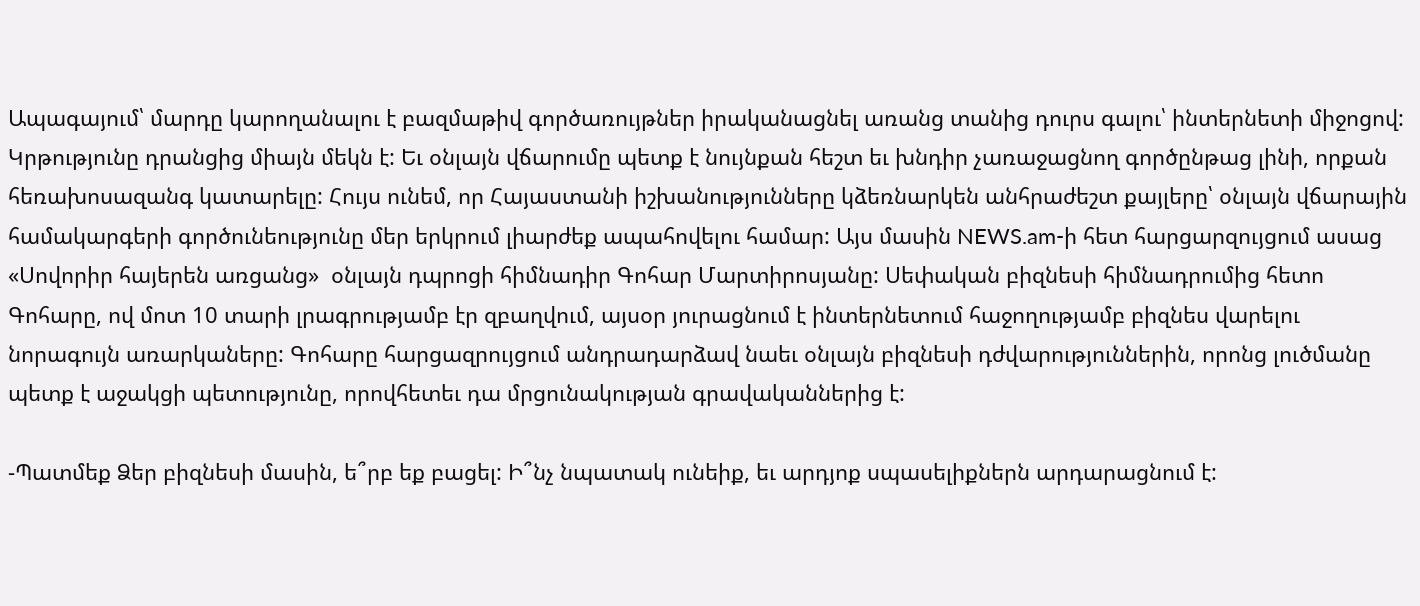Ապագայում՝ մարդը կարողանալու է բազմաթիվ գործառույթներ իրականացնել առանց տանից դուրս գալու՝ ինտերնետի միջոցով: Կրթությունը դրանցից միայն մեկն է: Եւ օնլայն վճարումը պետք է նույնքան հեշտ եւ խնդիր չառաջացնող գործընթաց լինի, որքան հեռախոսազանգ կատարելը: Հույս ունեմ, որ Հայաստանի իշխանությունները կձեռնարկեն անհրաժեշտ քայլերը՝ օնլայն վճարային համակարգերի գործունեությունը մեր երկրում լիարժեք ապահովելու համար: Այս մասին NEWS.am-ի հետ հարցարզույցում ասաց «Սովորիր հայերեն առցանց»  օնլայն դպրոցի հիմնադիր Գոհար Մարտիրոսյանը: Սեփական բիզնեսի հիմնադրումից հետո Գոհարը, ով մոտ 10 տարի լրագրությամբ էր զբաղվում, այսօր յուրացնում է ինտերնետում հաջողությամբ բիզնես վարելու նորագույն առարկաները: Գոհարը հարցազրույցում անդրադարձավ նաեւ օնլայն բիզնեսի դժվարություններին, որոնց լուծմանը պետք է աջակցի պետությունը, որովհետեւ դա մրցունակության գրավականներից է:

-Պատմեք Ձեր բիզնեսի մասին, ե՞րբ եք բացել: Ի՞նչ նպատակ ունեիք, եւ արդյոք սպասելիքներն արդարացնում է: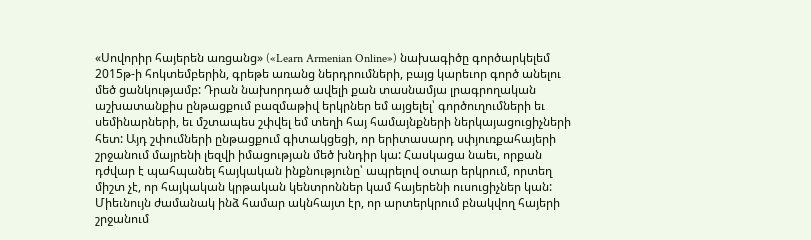«Սովորիր հայերեն առցանց» («Learn Armenian Online») նախագիծը գործարկելեմ 2015թ-ի հոկտեմբերին, գրեթե առանց ներդրումների, բայց կարեւոր գործ անելու մեծ ցանկությամբ: Դրան նախորդած ավելի քան տասնամյա լրագրողական աշխատանքիս ընթացքում բազմաթիվ երկրներ եմ այցելել՝ գործուղումների եւ սեմինարների, եւ մշտապես շփվել եմ տեղի հայ համայնքների ներկայացուցիչների հետ: Այդ շփումների ընթացքում գիտակցեցի, որ երիտասարդ սփյուռքահայերի շրջանում մայրենի լեզվի իմացության մեծ խնդիր կա: Հասկացա նաեւ, որքան դժվար է պահպանել հայկական ինքնությունը՝ ապրելով օտար երկրում, որտեղ միշտ չէ, որ հայկական կրթական կենտրոններ կամ հայերենի ուսուցիչներ կան: Միեւնույն ժամանակ ինձ համար ակնհայտ էր, որ արտերկրում բնակվող հայերի շրջանում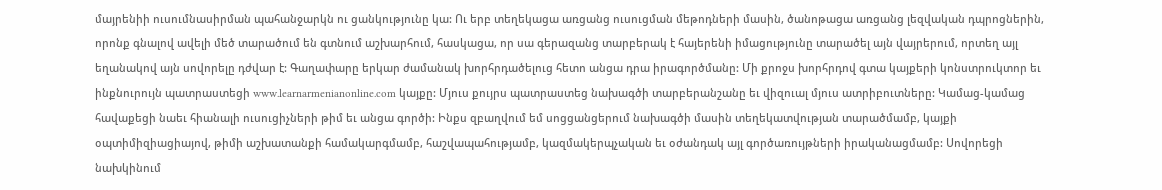մայրենիի ուսումնասիրման պահանջարկն ու ցանկությունը կա: Ու երբ տեղեկացա առցանց ուսուցման մեթոդների մասին, ծանոթացա առցանց լեզվական դպրոցներին, որոնք գնալով ավելի մեծ տարածում են գտնում աշխարհում, հասկացա, որ սա գերազանց տարբերակ է հայերենի իմացությունը տարածել այն վայրերում, որտեղ այլ եղանակով այն սովորելը դժվար է: Գաղափարը երկար ժամանակ խորհրդածելուց հետո անցա դրա իրագործմանը: Մի քրոջս խորհրդով գտա կայքերի կոնստրուկտոր եւ ինքնուրույն պատրաստեցի www.learnarmenianonline.com կայքը: Մյուս քույրս պատրաստեց նախագծի տարբերանշանը եւ վիզուալ մյուս ատրիբուտները: Կամաց-կամաց հավաքեցի նաեւ հիանալի ուսուցիչների թիմ եւ անցա գործի: Ինքս զբաղվում եմ սոցցանցերում նախագծի մասին տեղեկատվության տարածմամբ, կայքի օպտիմիզիացիայով, թիմի աշխատանքի համակարգմամբ, հաշվապահությամբ, կազմակերպչական եւ օժանդակ այլ գործառույթների իրականացմամբ: Սովորեցի նախկինում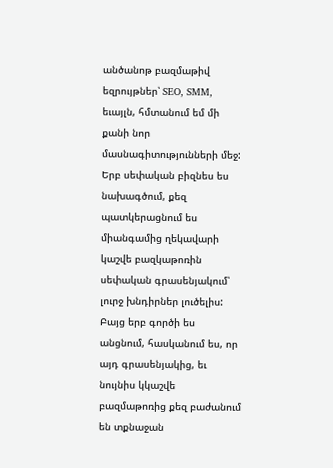անծանոթ բազմաթիվ եզրույթներ՝ SEO, SMM, եւայլն, հմտանում եմ մի քանի նոր մասնագիտությունների մեջ: Երբ սեփական բիզնես ես նախագծում, քեզ պատկերացնում ես միանգամից ղեկավարի կաշվե բազկաթոռին սեփական գրասենյակում՝ լուրջ խնդիրներ լուծելիս: Բայց երբ գործի ես անցնում, հասկանում ես, որ այդ գրասենյակից, եւ նույնիս կկաշվե բազմաթոռից քեզ բաժանում են տքնաջան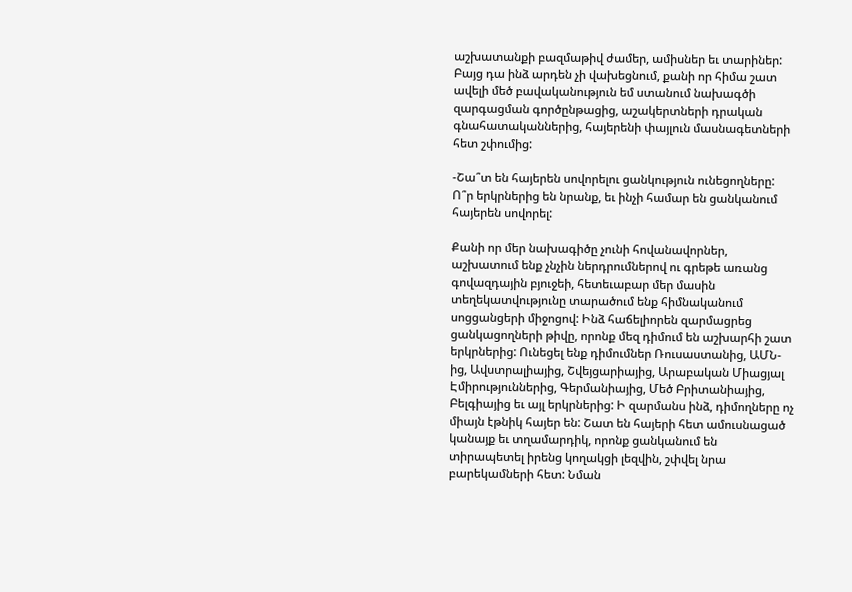աշխատանքի բազմաթիվ ժամեր, ամիսներ եւ տարիներ: Բայց դա ինձ արդեն չի վախեցնում, քանի որ հիմա շատ ավելի մեծ բավականություն եմ ստանում նախագծի զարգացման գործընթացից, աշակերտների դրական գնահատականներից, հայերենի փայլուն մասնագետների հետ շփումից:

-Շա՞տ են հայերեն սովորելու ցանկություն ունեցողները: Ո՞ր երկրներից են նրանք, եւ ինչի համար են ցանկանում հայերեն սովորել:

Քանի որ մեր նախագիծը չունի հովանավորներ, աշխատում ենք չնչին ներդրումներով ու գրեթե առանց գովազդային բյուջեի, հետեւաբար մեր մասին տեղեկատվությունը տարածում ենք հիմնականում սոցցանցերի միջոցով: Ինձ հաճելիորեն զարմացրեց ցանկացողների թիվը, որոնք մեզ դիմում են աշխարհի շատ երկրներից: Ունեցել ենք դիմումներ Ռուսաստանից, ԱՄՆ-ից, Ավստրալիայից, Շվեյցարիայից, Արաբական Միացյալ Էմիրություններից, Գերմանիայից, Մեծ Բրիտանիայից, Բելգիայից եւ այլ երկրներից: Ի զարմանս ինձ, դիմողները ոչ միայն էթնիկ հայեր են: Շատ են հայերի հետ ամուսնացած կանայք եւ տղամարդիկ, որոնք ցանկանում են տիրապետել իրենց կողակցի լեզվին, շփվել նրա բարեկամների հետ: Նման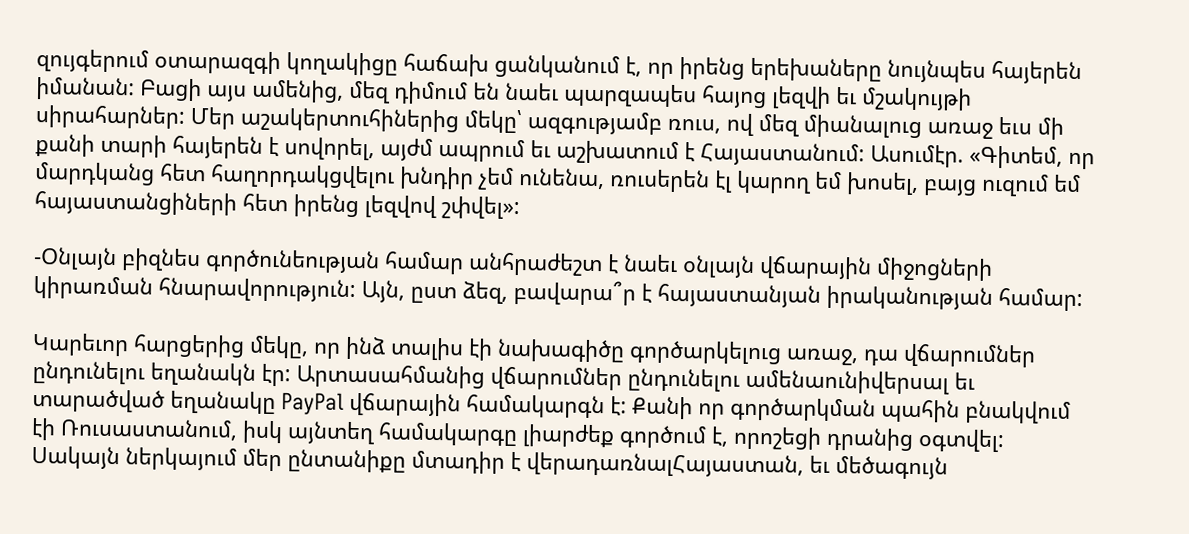զույգերում օտարազգի կողակիցը հաճախ ցանկանում է, որ իրենց երեխաները նույնպես հայերեն իմանան: Բացի այս ամենից, մեզ դիմում են նաեւ պարզապես հայոց լեզվի եւ մշակույթի սիրահարներ: Մեր աշակերտուհիներից մեկը՝ ազգությամբ ռուս, ով մեզ միանալուց առաջ եւս մի քանի տարի հայերեն է սովորել, այժմ ապրում եւ աշխատում է Հայաստանում: Ասումէր. «Գիտեմ, որ մարդկանց հետ հաղորդակցվելու խնդիր չեմ ունենա, ռուսերեն էլ կարող եմ խոսել, բայց ուզում եմ հայաստանցիների հետ իրենց լեզվով շփվել»:

-Օնլայն բիզնես գործունեության համար անհրաժեշտ է նաեւ օնլայն վճարային միջոցների կիրառման հնարավորություն: Այն, ըստ ձեզ, բավարա՞ր է հայաստանյան իրականության համար:

Կարեւոր հարցերից մեկը, որ ինձ տալիս էի նախագիծը գործարկելուց առաջ, դա վճարումներ ընդունելու եղանակն էր: Արտասահմանից վճարումներ ընդունելու ամենաունիվերսալ եւ տարածված եղանակը PayPal վճարային համակարգն է: Քանի որ գործարկման պահին բնակվում էի Ռուսաստանում, իսկ այնտեղ համակարգը լիարժեք գործում է, որոշեցի դրանից օգտվել: Սակայն ներկայում մեր ընտանիքը մտադիր է վերադառնալՀայաստան, եւ մեծագույն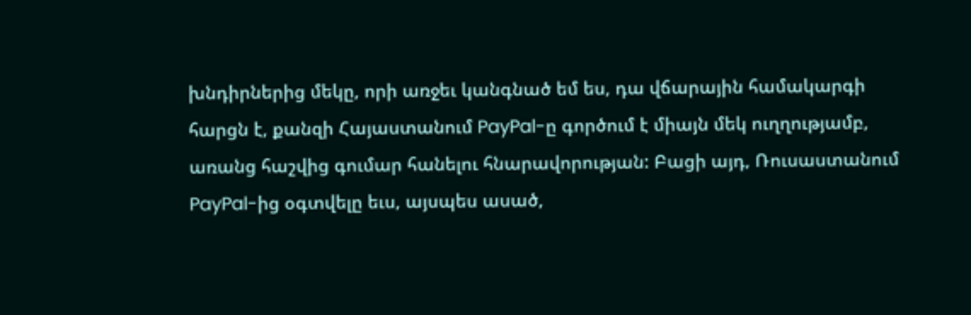խնդիրներից մեկը, որի առջեւ կանգնած եմ ես, դա վճարային համակարգի հարցն է, քանզի Հայաստանում PayPal-ը գործում է միայն մեկ ուղղությամբ, առանց հաշվից գումար հանելու հնարավորության: Բացի այդ, Ռուսաստանում PayPal-ից օգտվելը եւս, այսպես ասած,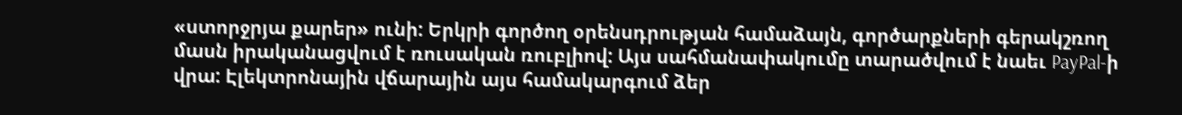«ստորջրյա քարեր» ունի: Երկրի գործող օրենսդրության համաձայն, գործարքների գերակշռող մասն իրականացվում է ռուսական ռուբլիով: Այս սահմանափակումը տարածվում է նաեւ PayPal-ի վրա: Էլեկտրոնային վճարային այս համակարգում ձեր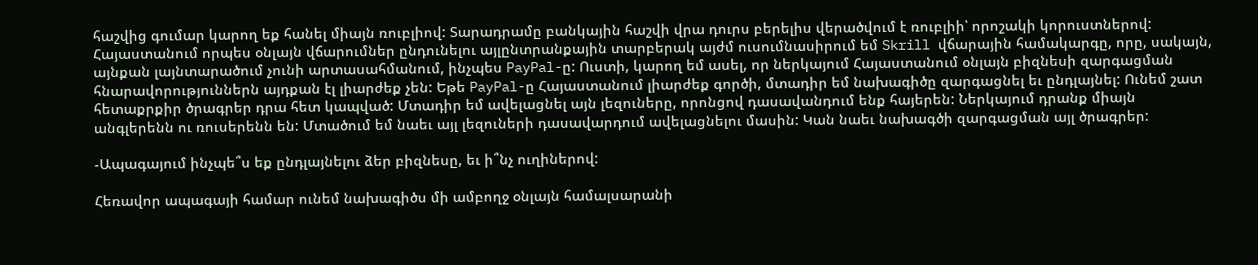հաշվից գումար կարող եք հանել միայն ռուբլիով: Տարադրամը բանկային հաշվի վրա դուրս բերելիս վերածվում է ռուբլիի՝ որոշակի կորուստներով: Հայաստանում որպես օնլայն վճարումներ ընդունելու այլընտրանքային տարբերակ այժմ ուսումնասիրում եմ Skrill վճարային համակարգը, որը, սակայն, այնքան լայնտարածում չունի արտասահմանում, ինչպես PayPal-ը: Ուստի, կարող եմ ասել, որ ներկայում Հայաստանում օնլայն բիզնեսի զարգացման հնարավորություններն այդքան էլ լիարժեք չեն: Եթե PayPal-ը Հայաստանում լիարժեք գործի, մտադիր եմ նախագիծը զարգացնել եւ ընդլայնել: Ունեմ շատ հետաքրքիր ծրագրեր դրա հետ կապված: Մտադիր եմ ավելացնել այն լեզուները, որոնցով դասավանդում ենք հայերեն: Ներկայում դրանք միայն անգլերենն ու ռուսերենն են: Մտածում եմ նաեւ այլ լեզուների դասավարդում ավելացնելու մասին: Կան նաեւ նախագծի զարգացման այլ ծրագրեր:

-Ապագայում ինչպե՞ս եք ընդլայնելու ձեր բիզնեսը, եւ ի՞նչ ուղիներով:

Հեռավոր ապագայի համար ունեմ նախագիծս մի ամբողջ օնլայն համալսարանի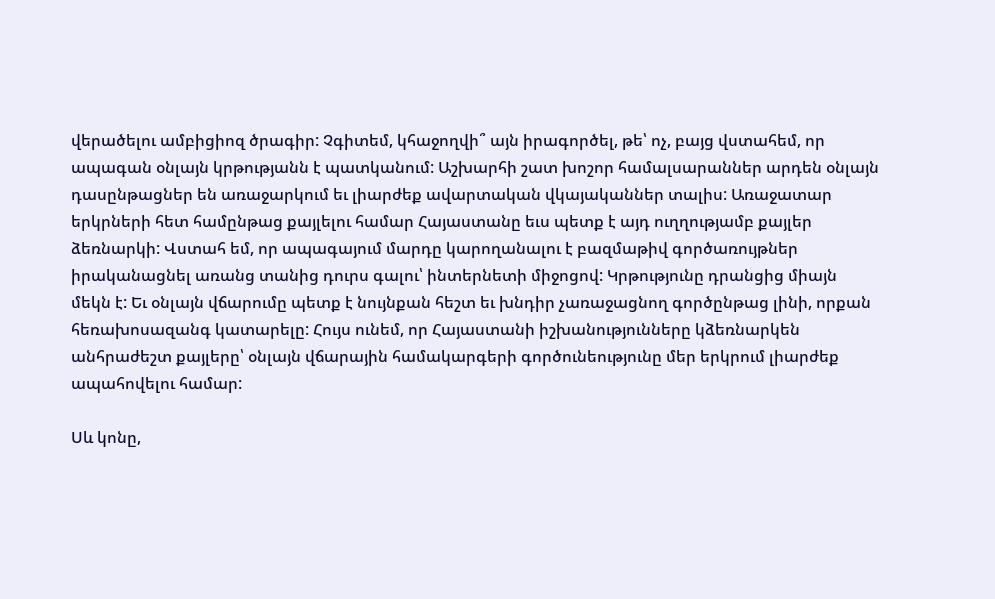վերածելու ամբիցիոզ ծրագիր: Չգիտեմ, կհաջողվի՞ այն իրագործել, թե՝ ոչ, բայց վստահեմ, որ ապագան օնլայն կրթությանն է պատկանում: Աշխարհի շատ խոշոր համալսարաններ արդեն օնլայն դասընթացներ են առաջարկում եւ լիարժեք ավարտական վկայականներ տալիս: Առաջատար երկրների հետ համընթաց քայլելու համար Հայաստանը եւս պետք է այդ ուղղությամբ քայլեր ձեռնարկի: Վստահ եմ, որ ապագայում մարդը կարողանալու է բազմաթիվ գործառույթներ իրականացնել առանց տանից դուրս գալու՝ ինտերնետի միջոցով: Կրթությունը դրանցից միայն մեկն է: Եւ օնլայն վճարումը պետք է նույնքան հեշտ եւ խնդիր չառաջացնող գործընթաց լինի, որքան հեռախոսազանգ կատարելը: Հույս ունեմ, որ Հայաստանի իշխանությունները կձեռնարկեն անհրաժեշտ քայլերը՝ օնլայն վճարային համակարգերի գործունեությունը մեր երկրում լիարժեք ապահովելու համար:

Սև կոնը,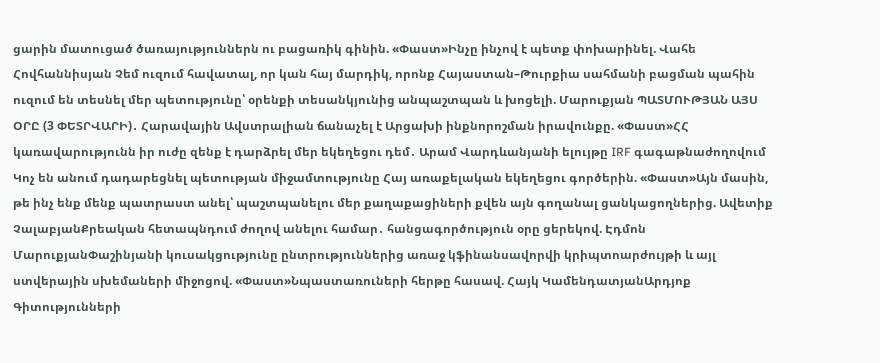ցարին մատուցած ծառայություններն ու բացառիկ գինին. «Փաստ»Ինչը ինչով է պետք փոխարինել. Վահե Հովհաննիսյան Չեմ ուզում հավատալ, որ կան հայ մարդիկ, որոնք Հայաստան–Թուրքիա սահմանի բացման պահին ուզում են տեսնել մեր պետությունը՝ օրենքի տեսանկյունից անպաշտպան և խոցելի. Մարուքյան ՊԱՏՄՈՒԹՅԱՆ ԱՅՍ ՕՐԸ (3 ՓԵՏՐՎԱՐԻ)․ Հարավային Ավստրալիան ճանաչել է Արցախի ինքնորոշման իրավունքը. «Փաստ»ՀՀ կառավարությունն իր ուժը զենք է դարձրել մեր եկեղեցու դեմ․ Արամ Վարդևանյանի ելույթը IRF գագաթնաժողովում Կոչ են անում դադարեցնել պետության միջամտությունը Հայ առաքելական եկեղեցու գործերին. «Փաստ»Այն մասին, թե ինչ ենք մենք պատրաստ անել՝ պաշտպանելու մեր քաղաքացիների քվեն այն գողանալ ցանկացողներից. Ավետիք ՉալաբյանՔրեական հետապնդում ժողով անելու համար․ հանցագործություն օրը ցերեկով. Էդմոն ՄարուքյանՓաշինյանի կուսակցությունը ընտրություններից առաջ կֆինանսավորվի կրիպտոարժույթի և այլ ստվերային սխեմաների միջոցով. «Փաստ»Նպաստառուների հերթը հասավ. Հայկ ԿամենդատյանԱրդյոք Գիտությունների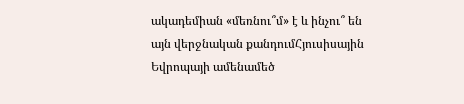ակադեմիան «մեռնու՞մ» է և ինչու՞ են այն վերջնական քանդումՀյուսիսային Եվրոպայի ամենամեծ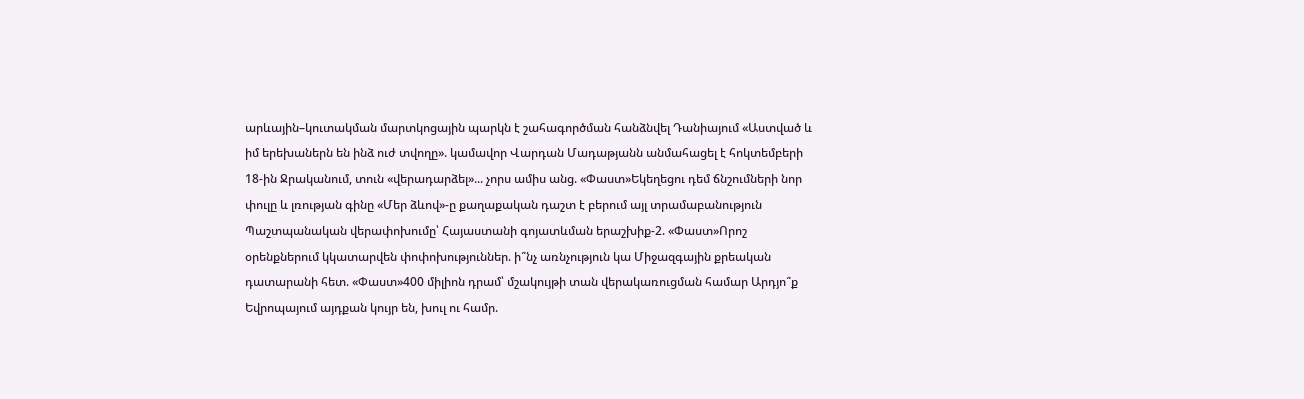արևային–կուտակման մարտկոցային պարկն է շահագործման հանձնվել Դանիայում «Աստված և իմ երեխաներն են ինձ ուժ տվողը». կամավոր Վարդան Մադաթյանն անմահացել է հոկտեմբերի 18-ին Ջրականում, տուն «վերադարձել»... չորս ամիս անց. «Փաստ»Եկեղեցու դեմ ճնշումների նոր փուլը և լռության գինը «Մեր ձևով»-ը քաղաքական դաշտ է բերում այլ տրամաբանություն Պաշտպանական վերափոխումը՝ Հայաստանի գոյատևման երաշխիք-2. «Փաստ»Որոշ օրենքներում կկատարվեն փոփոխություններ. ի՞նչ առնչություն կա Միջազգային քրեական դատարանի հետ. «Փաստ»400 միլիոն դրամ՝ մշակույթի տան վերակառուցման համար Արդյո՞ք Եվրոպայում այդքան կույր են, խուլ ու համր.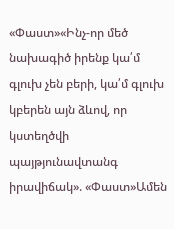«Փաստ»«Ինչ-որ մեծ նախագիծ իրենք կա՛մ գլուխ չեն բերի, կա՛մ գլուխ կբերեն այն ձևով, որ կստեղծվի պայթյունավտանգ իրավիճակ». «Փաստ»Ամեն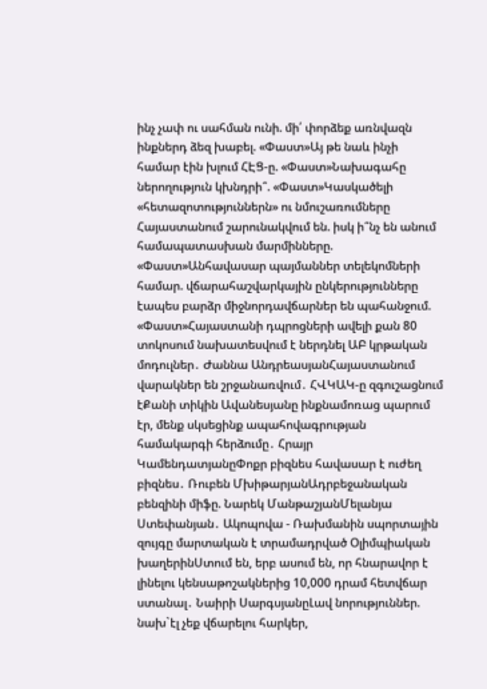ինչ չափ ու սահման ունի. մի՛ փորձեք առնվազն ինքներդ ձեզ խաբել. «Փաստ»Այ թե նաև ինչի համար էին խլում ՀԷՑ-ը. «Փաստ»Նախագահը ներողություն կխնդրի՞. «Փաստ»Կասկածելի «հետազոտություններն» ու նմուշառումները Հայաստանում շարունակվում են. իսկ ի՞նչ են անում համապատասխան մարմինները. «Փաստ»Անհավասար պայմաններ տելեկոմների համար. վճարահաշվարկային ընկերությունները էապես բարձր միջնորդավճարներ են պահանջում. «Փաստ»Հայաստանի դպրոցների ավելի քան 80 տոկոսում նախատեսվում է ներդնել ԱԲ կրթական մոդուլներ․ Ժաննա ԱնդրեասյանՀայաստանում վարակներ են շրջանառվում․ ՀՎԿԱԿ-ը զգուշացնում էՔանի տիկին Ավանեսյանը ինքնամոռաց պարում էր, մենք սկսեցինք ապահովագրության համակարգի հերձումը․ Հրայր ԿամենդատյանըՓոքր բիզնես հավասար է ուժեղ բիզնես․ Ռուբեն ՄխիթարյանԱդրբեջանական բենզինի միֆը. Նարեկ ՄանթաշյանՄելանյա Ստեփանյան․ Ակոպովա - Ռախմանին սպորտային զույգը մարտական է տրամադրված Օլիմպիական խաղերինՍտում են, երբ ասում են, որ հնարավոր է լինելու կենսաթոշակներից 10,000 դրամ հետվճար ստանալ․ Նաիրի ՍարգսյանըԼավ նորություններ. նախ`էլ չեք վճարելու հարկեր,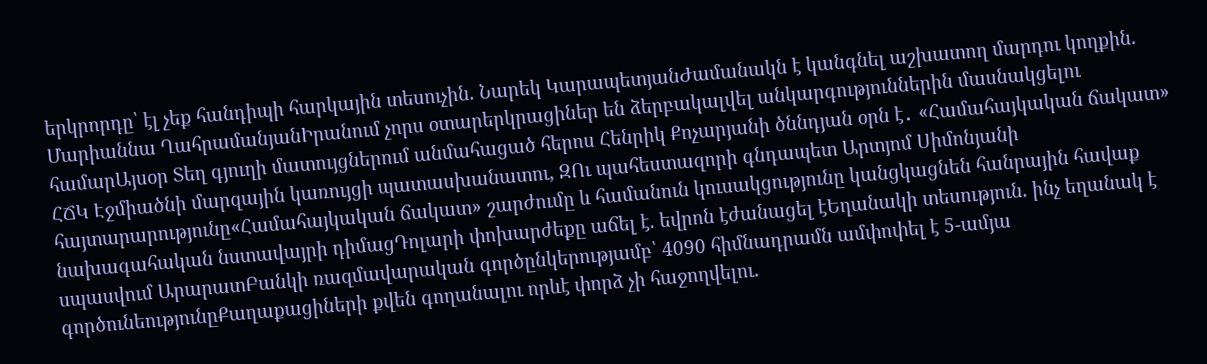երկրորդը՝ էլ չեք հանդիպի հարկային տեսուչին. Նարեկ ԿարապետյանԺամանակն է կանգնել աշխատող մարդու կողքին. Մարիաննա ՂահրամանյանԻրանում չորս օտարերկրացիներ են ձերբակալվել անկարգություններին մասնակցելու համարԱյսօր Տեղ գյուղի մատույցներում անմահացած հերոս Հենրիկ Քոչարյանի ծննդյան օրն է․ «Համահայկական ճակատ» ՀՃԿ Էջմիածնի մարզային կառույցի պատասխանատու, ԶՈւ պահեստազորի գնդապետ Արտյոմ Սիմոնյանի հայտարարությունը«Համահայկական ճակատ» շարժումը և համանուն կուսակցությունը կանցկացնեն հանրային հավաք նախագահական նստավայրի դիմացԴոլարի փոխարժեքը աճել է. եվրոն էժանացել էԵղանակի տեսություն. ինչ եղանակ է սպասվում ԱրարատԲանկի ռազմավարական գործընկերությամբ՝ 4090 հիմնադրամն ամփոփել է 5-ամյա գործունեությունըՔաղաքացիների քվեն գողանալու որևէ փորձ չի հաջողվելու.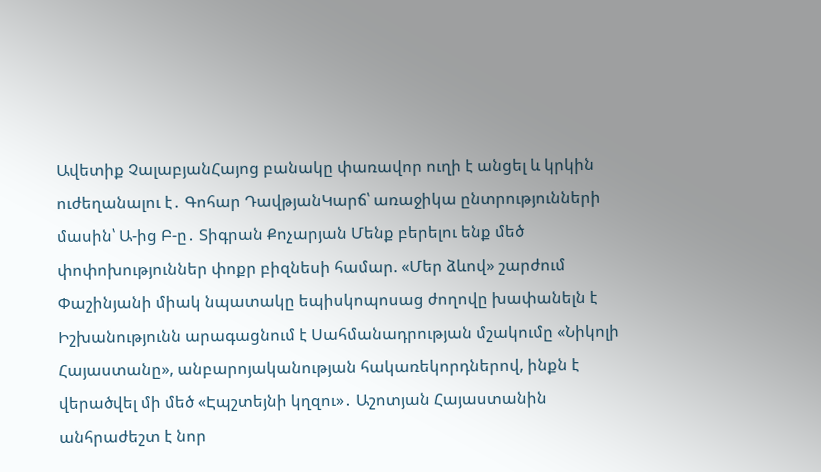Ավետիք ՉալաբյանՀայոց բանակը փառավոր ուղի է անցել և կրկին ուժեղանալու է․ Գոհար ԴավթյանԿարճ՝ առաջիկա ընտրությունների մասին՝ Ա-ից Բ-ը․ Տիգրան Քոչարյան Մենք բերելու ենք մեծ փոփոխություններ փոքր բիզնեսի համար. «Մեր ձևով» շարժում Փաշինյանի միակ նպատակը եպիսկոպոսաց ժողովը խափանելն է Իշխանությունն արագացնում է Սահմանադրության մշակումը «Նիկոլի Հայաստանը», անբարոյականության հակառեկորդներով, ինքն է վերածվել մի մեծ «Էպշտեյնի կղզու»․ Աշոտյան Հայաստանին անհրաժեշտ է նոր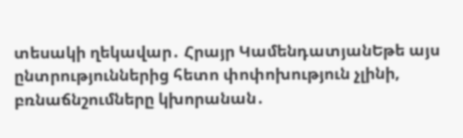տեսակի ղեկավար․ Հրայր ԿամենդատյանԵթե այս ընտրություններից հետո փոփոխություն չլինի, բռնաճնշումները կխորանան․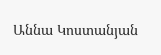Աննա Կոստանյան